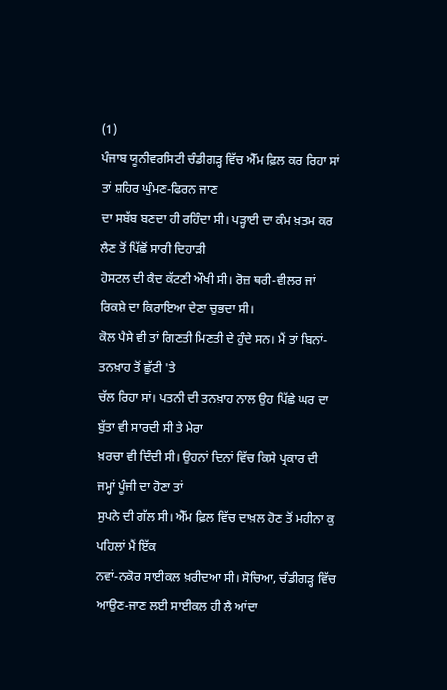(1)
ਪੰਜਾਬ ਯੂਨੀਵਰਸਿਟੀ ਚੰਡੀਗੜ੍ਹ ਵਿੱਚ ਐੱਮ ਫ਼ਿਲ ਕਰ ਰਿਹਾ ਸਾਂ ਤਾਂ ਸ਼ਹਿਰ ਘੁੰਮਣ-ਫਿਰਨ ਜਾਣ
ਦਾ ਸਬੱਬ ਬਣਦਾ ਹੀ ਰਹਿੰਦਾ ਸੀ। ਪੜ੍ਹਾਈ ਦਾ ਕੰਮ ਖ਼ਤਮ ਕਰ ਲੈਣ ਤੋਂ ਪਿੱਛੋਂ ਸਾਰੀ ਦਿਹਾੜੀ
ਹੋਸਟਲ ਦੀ ਕੈਦ ਕੱਟਣੀ ਔਖੀ ਸੀ। ਰੋਜ਼ ਥਰੀ-ਵੀਲਰ ਜਾਂ ਰਿਕਸ਼ੇ ਦਾ ਕਿਰਾਇਆ ਦੇਣਾ ਚੁਭਦਾ ਸੀ।
ਕੋਲ ਪੈਸੇ ਵੀ ਤਾਂ ਗਿਣਤੀ ਮਿਣਤੀ ਦੇ ਹੁੰਦੇ ਸਨ। ਮੈਂ ਤਾਂ ਬਿਨਾਂ-ਤਨਖ਼ਾਹ ਤੋਂ ਛੁੱਟੀ 'ਤੇ
ਚੱਲ ਰਿਹਾ ਸਾਂ। ਪਤਨੀ ਦੀ ਤਨਖ਼ਾਹ ਨਾਲ ਉਹ ਪਿੱਛੇ ਘਰ ਦਾ ਬੁੱਤਾ ਵੀ ਸਾਰਦੀ ਸੀ ਤੇ ਮੇਰਾ
ਖ਼ਰਚਾ ਵੀ ਦਿੰਦੀ ਸੀ। ਉਹਨਾਂ ਦਿਨਾਂ ਵਿੱਚ ਕਿਸੇ ਪ੍ਰਕਾਰ ਦੀ ਜਮ੍ਹਾਂ ਪੂੰਜੀ ਦਾ ਹੋਣਾ ਤਾਂ
ਸੁਪਨੇ ਦੀ ਗੱਲ ਸੀ। ਐੱਮ ਫ਼ਿਲ ਵਿੱਚ ਦਾਖ਼ਲ ਹੋਣ ਤੋਂ ਮਹੀਨਾ ਕੁ ਪਹਿਲਾਂ ਮੈਂ ਇੱਕ
ਨਵਾਂ-ਨਕੋਰ ਸਾਈਕਲ ਖ਼ਰੀਦਆ ਸੀ। ਸੋਚਿਆ, ਚੰਡੀਗੜ੍ਹ ਵਿੱਚ ਆਉਣ-ਜਾਣ ਲਈ ਸਾਈਕਲ ਹੀ ਲੈ ਆਂਦਾ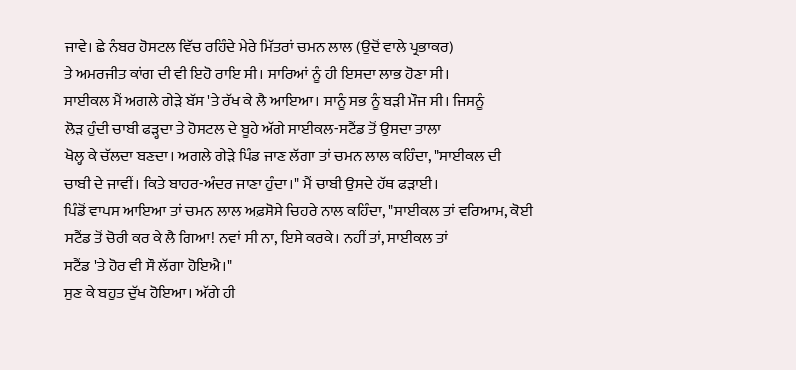ਜਾਵੇ। ਛੇ ਨੰਬਰ ਹੋਸਟਲ ਵਿੱਚ ਰਹਿੰਦੇ ਮੇਰੇ ਮਿੱਤਰਾਂ ਚਮਨ ਲਾਲ (ਉਦੋਂ ਵਾਲੇ ਪ੍ਰਭਾਕਰ)
ਤੇ ਅਮਰਜੀਤ ਕਾਂਗ ਦੀ ਵੀ ਇਹੋ ਰਾਇ ਸੀ। ਸਾਰਿਆਂ ਨੂੰ ਹੀ ਇਸਦਾ ਲਾਭ ਹੋਣਾ ਸੀ।
ਸਾਈਕਲ ਮੈਂ ਅਗਲੇ ਗੇੜੇ ਬੱਸ 'ਤੇ ਰੱਖ ਕੇ ਲੈ ਆਇਆ। ਸਾਨੂੰ ਸਭ ਨੂੰ ਬੜੀ ਮੌਜ ਸੀ। ਜਿਸਨੂੰ
ਲੋੜ ਹੁੰਦੀ ਚਾਬੀ ਫੜ੍ਹਦਾ ਤੇ ਹੋਸਟਲ ਦੇ ਬੂਹੇ ਅੱਗੇ ਸਾਈਕਲ-ਸਟੈਂਡ ਤੋਂ ਉਸਦਾ ਤਾਲਾ
ਖੋਲ੍ਹ ਕੇ ਚੱਲਦਾ ਬਣਦਾ। ਅਗਲੇ ਗੇੜੇ ਪਿੰਡ ਜਾਣ ਲੱਗਾ ਤਾਂ ਚਮਨ ਲਾਲ ਕਹਿੰਦਾ, "ਸਾਈਕਲ ਦੀ
ਚਾਬੀ ਦੇ ਜਾਵੀਂ। ਕਿਤੇ ਬਾਹਰ-ਅੰਦਰ ਜਾਣਾ ਹੁੰਦਾ।" ਮੈਂ ਚਾਬੀ ਉਸਦੇ ਹੱਥ ਫੜਾਈ।
ਪਿੰਡੋਂ ਵਾਪਸ ਆਇਆ ਤਾਂ ਚਮਨ ਲਾਲ ਅਫ਼ਸੋਸੇ ਚਿਹਰੇ ਨਾਲ ਕਹਿੰਦਾ, "ਸਾਈਕਲ ਤਾਂ ਵਰਿਆਮ, ਕੋਈ
ਸਟੈਂਡ ਤੋਂ ਚੋਰੀ ਕਰ ਕੇ ਲੈ ਗਿਆ! ਨਵਾਂ ਸੀ ਨਾ, ਇਸੇ ਕਰਕੇ। ਨਹੀਂ ਤਾਂ, ਸਾਈਕਲ ਤਾਂ
ਸਟੈਂਡ 'ਤੇ ਹੋਰ ਵੀ ਸੌ ਲੱਗਾ ਹੋਇਐ।"
ਸੁਣ ਕੇ ਬਹੁਤ ਦੁੱਖ ਹੋਇਆ। ਅੱਗੇ ਹੀ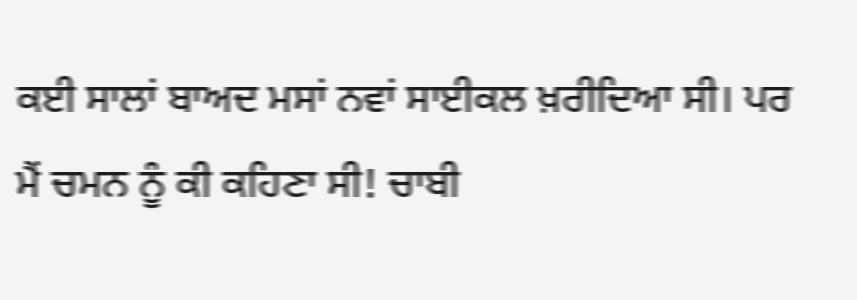ਕਈ ਸਾਲਾਂ ਬਾਅਦ ਮਸਾਂ ਨਵਾਂ ਸਾਈਕਲ ਖ਼ਰੀਦਿਆ ਸੀ। ਪਰ
ਮੈਂ ਚਮਨ ਨੂੰ ਕੀ ਕਹਿਣਾ ਸੀ! ਚਾਬੀ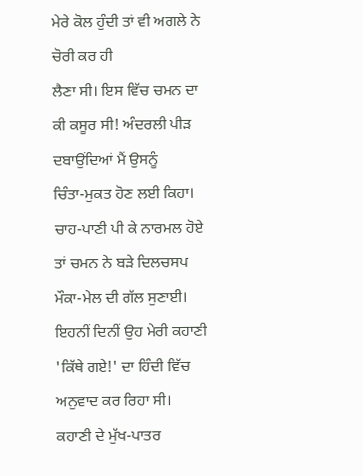ਮੇਰੇ ਕੋਲ ਹੁੰਦੀ ਤਾਂ ਵੀ ਅਗਲੇ ਨੇ ਚੋਰੀ ਕਰ ਹੀ
ਲੈਣਾ ਸੀ। ਇਸ ਵਿੱਚ ਚਮਨ ਦਾ ਕੀ ਕਸੂਰ ਸੀ! ਅੰਦਰਲੀ ਪੀੜ ਦਬਾਉਂਦਿਆਂ ਮੈਂ ਉਸਨੂੰ
ਚਿੰਤਾ-ਮੁਕਤ ਹੋਣ ਲਈ ਕਿਹਾ। ਚਾਹ-ਪਾਣੀ ਪੀ ਕੇ ਨਾਰਮਲ ਹੋਏ ਤਾਂ ਚਮਨ ਨੇ ਬੜੇ ਦਿਲਚਸਪ
ਮੌਕਾ-ਮੇਲ ਦੀ ਗੱਲ ਸੁਣਾਈ।
ਇਹਨੀਂ ਦਿਨੀਂ ਉਹ ਮੇਰੀ ਕਹਾਣੀ 'ਕਿੱਥੇ ਗਏ!' ਦਾ ਹਿੰਦੀ ਵਿੱਚ ਅਨੁਵਾਦ ਕਰ ਰਿਹਾ ਸੀ।
ਕਹਾਣੀ ਦੇ ਮੁੱਖ-ਪਾਤਰ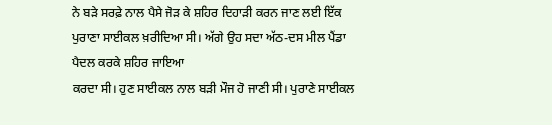ਨੇ ਬੜੇ ਸਰਫ਼ੇ ਨਾਲ ਪੈਸੇ ਜੋੜ ਕੇ ਸ਼ਹਿਰ ਦਿਹਾੜੀ ਕਰਨ ਜਾਣ ਲਈ ਇੱਕ
ਪੁਰਾਣਾ ਸਾਈਕਲ ਖ਼ਰੀਦਿਆ ਸੀ। ਅੱਗੇ ਉਹ ਸਦਾ ਅੱਠ-ਦਸ ਮੀਲ ਪੈਂਡਾ ਪੈਦਲ ਕਰਕੇ ਸ਼ਹਿਰ ਜਾਇਆ
ਕਰਦਾ ਸੀ। ਹੁਣ ਸਾਈਕਲ ਨਾਲ ਬੜੀ ਮੌਜ ਹੋ ਜਾਣੀ ਸੀ। ਪੁਰਾਣੇ ਸਾਈਕਲ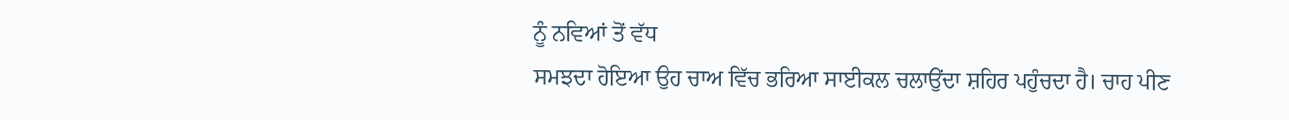ਨੂੰ ਨਵਿਆਂ ਤੋਂ ਵੱਧ
ਸਮਝਦਾ ਹੋਇਆ ਉਹ ਚਾਅ ਵਿੱਚ ਭਰਿਆ ਸਾਈਕਲ ਚਲਾਉਂਦਾ ਸ਼ਹਿਰ ਪਹੁੰਚਦਾ ਹੈ। ਚਾਹ ਪੀਣ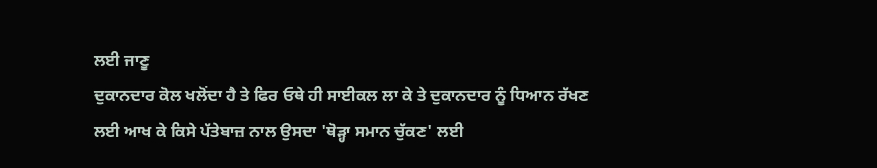ਲਈ ਜਾਣੂ
ਦੁਕਾਨਦਾਰ ਕੋਲ ਖਲੋਂਦਾ ਹੈ ਤੇ ਫਿਰ ਓਥੇ ਹੀ ਸਾਈਕਲ ਲਾ ਕੇ ਤੇ ਦੁਕਾਨਦਾਰ ਨੂੰ ਧਿਆਨ ਰੱਖਣ
ਲਈ ਆਖ ਕੇ ਕਿਸੇ ਪੱਤੇਬਾਜ਼ ਨਾਲ ਉਸਦਾ 'ਥੋੜ੍ਹਾ ਸਮਾਨ ਚੁੱਕਣ' ਲਈ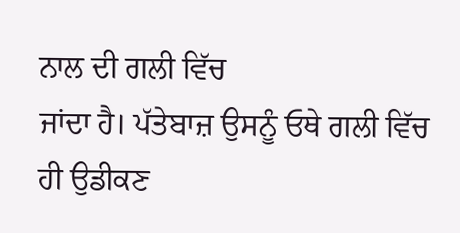ਨਾਲ ਦੀ ਗਲੀ ਵਿੱਚ
ਜਾਂਦਾ ਹੈ। ਪੱਤੇਬਾਜ਼ ਉਸਨੂੰ ਓਥੇ ਗਲੀ ਵਿੱਚ ਹੀ ਉਡੀਕਣ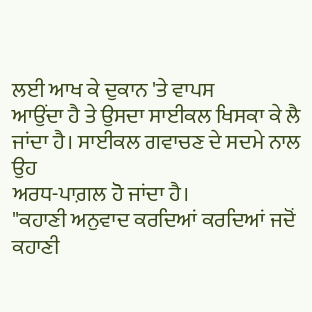ਲਈ ਆਖ ਕੇ ਦੁਕਾਨ 'ਤੇ ਵਾਪਸ
ਆਉਂਦਾ ਹੈ ਤੇ ਉਸਦਾ ਸਾਈਕਲ ਖਿਸਕਾ ਕੇ ਲੈ ਜਾਂਦਾ ਹੈ। ਸਾਈਕਲ ਗਵਾਚਣ ਦੇ ਸਦਮੇ ਨਾਲ ਉਹ
ਅਰਧ-ਪਾਗ਼ਲ ਹੋ ਜਾਂਦਾ ਹੈ।
"ਕਹਾਣੀ ਅਨੁਵਾਦ ਕਰਦਿਆਂ ਕਰਦਿਆਂ ਜਦੋਂ ਕਹਾਣੀ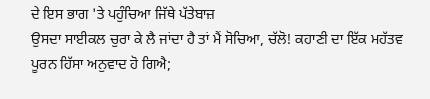ਦੇ ਇਸ ਭਾਗ 'ਤੇ ਪਹੁੰਚਿਆ ਜਿੱਥੇ ਪੱਤੇਬਾਜ਼
ਉਸਦਾ ਸਾਈਕਲ ਚੁਰਾ ਕੇ ਲੈ ਜਾਂਦਾ ਹੈ ਤਾਂ ਮੈਂ ਸੋਚਿਆ, ਚੱਲੋ! ਕਹਾਣੀ ਦਾ ਇੱਕ ਮਹੱਤਵ
ਪੂਰਨ ਹਿੱਸਾ ਅਨੁਵਾਦ ਹੋ ਗਿਐ;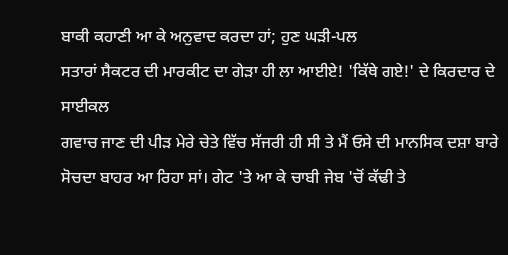ਬਾਕੀ ਕਹਾਣੀ ਆ ਕੇ ਅਨੁਵਾਦ ਕਰਦਾ ਹਾਂ; ਹੁਣ ਘੜੀ-ਪਲ
ਸਤਾਰਾਂ ਸੈਕਟਰ ਦੀ ਮਾਰਕੀਟ ਦਾ ਗੇੜਾ ਹੀ ਲਾ ਆਈਏ! 'ਕਿੱਥੇ ਗਏ!' ਦੇ ਕਿਰਦਾਰ ਦੇ ਸਾਈਕਲ
ਗਵਾਚ ਜਾਣ ਦੀ ਪੀੜ ਮੇਰੇ ਚੇਤੇ ਵਿੱਚ ਸੱਜਰੀ ਹੀ ਸੀ ਤੇ ਮੈਂ ਓਸੇ ਦੀ ਮਾਨਸਿਕ ਦਸ਼ਾ ਬਾਰੇ
ਸੋਚਦਾ ਬਾਹਰ ਆ ਰਿਹਾ ਸਾਂ। ਗੇਟ 'ਤੇ ਆ ਕੇ ਚਾਬੀ ਜੇਬ 'ਚੋਂ ਕੱਢੀ ਤੇ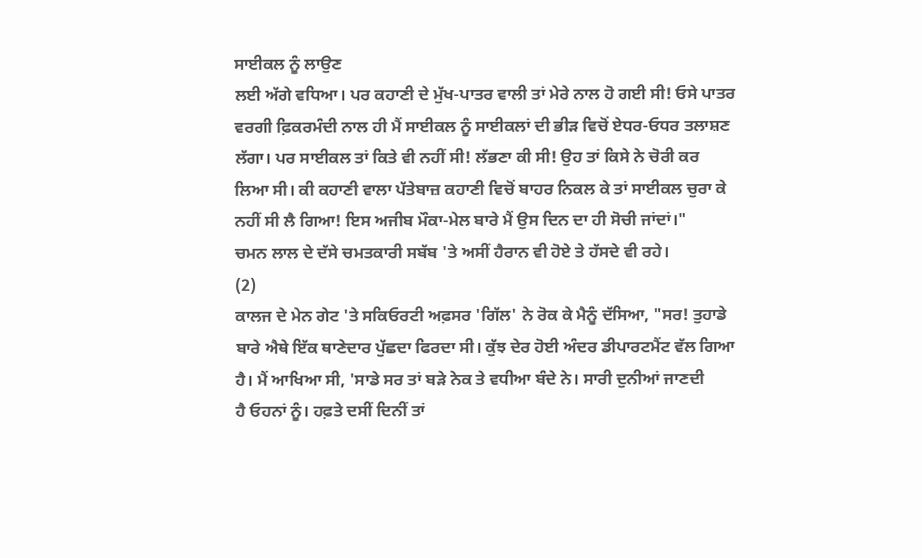ਸਾਈਕਲ ਨੂੰ ਲਾਉਣ
ਲਈ ਅੱਗੇ ਵਧਿਆ। ਪਰ ਕਹਾਣੀ ਦੇ ਮੁੱਖ-ਪਾਤਰ ਵਾਲੀ ਤਾਂ ਮੇਰੇ ਨਾਲ ਹੋ ਗਈ ਸੀ! ਓਸੇ ਪਾਤਰ
ਵਰਗੀ ਫ਼ਿਕਰਮੰਦੀ ਨਾਲ ਹੀ ਮੈਂ ਸਾਈਕਲ ਨੂੰ ਸਾਈਕਲਾਂ ਦੀ ਭੀੜ ਵਿਚੋਂ ਏਧਰ-ਓਧਰ ਤਲਾਸ਼ਣ
ਲੱਗਾ। ਪਰ ਸਾਈਕਲ ਤਾਂ ਕਿਤੇ ਵੀ ਨਹੀਂ ਸੀ! ਲੱਭਣਾ ਕੀ ਸੀ! ਉਹ ਤਾਂ ਕਿਸੇ ਨੇ ਚੋਰੀ ਕਰ
ਲਿਆ ਸੀ। ਕੀ ਕਹਾਣੀ ਵਾਲਾ ਪੱਤੇਬਾਜ਼ ਕਹਾਣੀ ਵਿਚੋਂ ਬਾਹਰ ਨਿਕਲ ਕੇ ਤਾਂ ਸਾਈਕਲ ਚੁਰਾ ਕੇ
ਨਹੀਂ ਸੀ ਲੈ ਗਿਆ! ਇਸ ਅਜੀਬ ਮੌਕਾ-ਮੇਲ ਬਾਰੇ ਮੈਂ ਉਸ ਦਿਨ ਦਾ ਹੀ ਸੋਚੀ ਜਾਂਦਾਂ।"
ਚਮਨ ਲਾਲ ਦੇ ਦੱਸੇ ਚਮਤਕਾਰੀ ਸਬੱਬ 'ਤੇ ਅਸੀਂ ਹੈਰਾਨ ਵੀ ਹੋਏ ਤੇ ਹੱਸਦੇ ਵੀ ਰਹੇ।
(2)
ਕਾਲਜ ਦੇ ਮੇਨ ਗੇਟ 'ਤੇ ਸਕਿਓਰਟੀ ਅਫ਼ਸਰ 'ਗਿੱਲ' ਨੇ ਰੋਕ ਕੇ ਮੈਨੂੰ ਦੱਸਿਆ, "ਸਰ! ਤੁਹਾਡੇ
ਬਾਰੇ ਐਥੇ ਇੱਕ ਥਾਣੇਦਾਰ ਪੁੱਛਦਾ ਫਿਰਦਾ ਸੀ। ਕੁੱਝ ਦੇਰ ਹੋਈ ਅੰਦਰ ਡੀਪਾਰਟਮੈਂਟ ਵੱਲ ਗਿਆ
ਹੈ। ਮੈਂ ਆਖਿਆ ਸੀ, 'ਸਾਡੇ ਸਰ ਤਾਂ ਬੜੇ ਨੇਕ ਤੇ ਵਧੀਆ ਬੰਦੇ ਨੇ। ਸਾਰੀ ਦੁਨੀਆਂ ਜਾਣਦੀ
ਹੈ ਓਹਨਾਂ ਨੂੰ। ਹਫ਼ਤੇ ਦਸੀਂ ਦਿਨੀਂ ਤਾਂ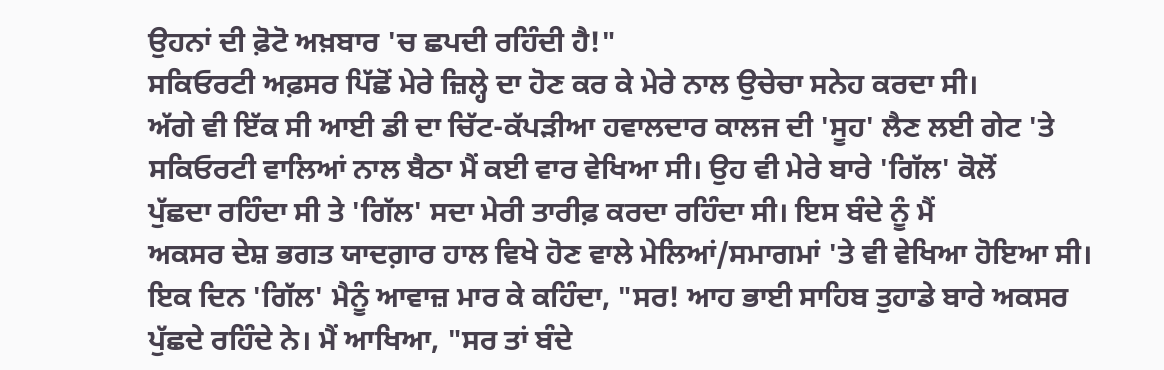ਉਹਨਾਂ ਦੀ ਫ਼ੋਟੋ ਅਖ਼ਬਾਰ 'ਚ ਛਪਦੀ ਰਹਿੰਦੀ ਹੈ!"
ਸਕਿਓਰਟੀ ਅਫ਼ਸਰ ਪਿੱਛੋਂ ਮੇਰੇ ਜ਼ਿਲ੍ਹੇ ਦਾ ਹੋਣ ਕਰ ਕੇ ਮੇਰੇ ਨਾਲ ਉਚੇਚਾ ਸਨੇਹ ਕਰਦਾ ਸੀ।
ਅੱਗੇ ਵੀ ਇੱਕ ਸੀ ਆਈ ਡੀ ਦਾ ਚਿੱਟ-ਕੱਪੜੀਆ ਹਵਾਲਦਾਰ ਕਾਲਜ ਦੀ 'ਸੂਹ' ਲੈਣ ਲਈ ਗੇਟ 'ਤੇ
ਸਕਿਓਰਟੀ ਵਾਲਿਆਂ ਨਾਲ ਬੈਠਾ ਮੈਂ ਕਈ ਵਾਰ ਵੇਖਿਆ ਸੀ। ਉਹ ਵੀ ਮੇਰੇ ਬਾਰੇ 'ਗਿੱਲ' ਕੋਲੋਂ
ਪੁੱਛਦਾ ਰਹਿੰਦਾ ਸੀ ਤੇ 'ਗਿੱਲ' ਸਦਾ ਮੇਰੀ ਤਾਰੀਫ਼ ਕਰਦਾ ਰਹਿੰਦਾ ਸੀ। ਇਸ ਬੰਦੇ ਨੂੰ ਮੈਂ
ਅਕਸਰ ਦੇਸ਼ ਭਗਤ ਯਾਦਗ਼ਾਰ ਹਾਲ ਵਿਖੇ ਹੋਣ ਵਾਲੇ ਮੇਲਿਆਂ/ਸਮਾਗਮਾਂ 'ਤੇ ਵੀ ਵੇਖਿਆ ਹੋਇਆ ਸੀ।
ਇਕ ਦਿਨ 'ਗਿੱਲ' ਮੈਨੂੰ ਆਵਾਜ਼ ਮਾਰ ਕੇ ਕਹਿੰਦਾ, "ਸਰ! ਆਹ ਭਾਈ ਸਾਹਿਬ ਤੁਹਾਡੇ ਬਾਰੇ ਅਕਸਰ
ਪੁੱਛਦੇ ਰਹਿੰਦੇ ਨੇ। ਮੈਂ ਆਖਿਆ, "ਸਰ ਤਾਂ ਬੰਦੇ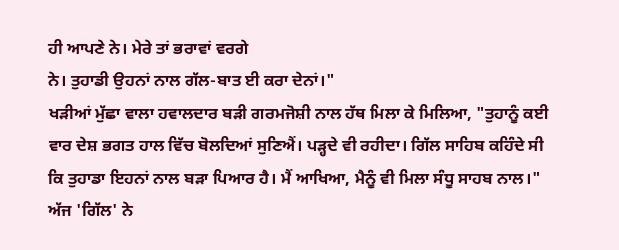ਹੀ ਆਪਣੇ ਨੇ। ਮੇਰੇ ਤਾਂ ਭਰਾਵਾਂ ਵਰਗੇ
ਨੇ। ਤੁਹਾਡੀ ਉਹਨਾਂ ਨਾਲ ਗੱਲ-ਬਾਤ ਈ ਕਰਾ ਦੇਨਾਂ।"
ਖੜੀਆਂ ਮੁੱਛਾ ਵਾਲਾ ਹਵਾਲਦਾਰ ਬੜੀ ਗਰਮਜੋਸ਼ੀ ਨਾਲ ਹੱਥ ਮਿਲਾ ਕੇ ਮਿਲਿਆ, "ਤੁਹਾਨੂੰ ਕਈ
ਵਾਰ ਦੇਸ਼ ਭਗਤ ਹਾਲ ਵਿੱਚ ਬੋਲਦਿਆਂ ਸੁਣਿਐਂ। ਪੜ੍ਹਦੇ ਵੀ ਰਹੀਦਾ। ਗਿੱਲ ਸਾਹਿਬ ਕਹਿੰਦੇ ਸੀ
ਕਿ ਤੁਹਾਡਾ ਇਹਨਾਂ ਨਾਲ ਬੜਾ ਪਿਆਰ ਹੈ। ਮੈਂ ਆਖਿਆ, ਮੈਨੂੰ ਵੀ ਮਿਲਾ ਸੰਧੂ ਸਾਹਬ ਨਾਲ।"
ਅੱਜ 'ਗਿੱਲ' ਨੇ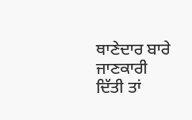ਥਾਣੇਦਾਰ ਬਾਰੇ ਜਾਣਕਾਰੀ ਦਿੱਤੀ ਤਾਂ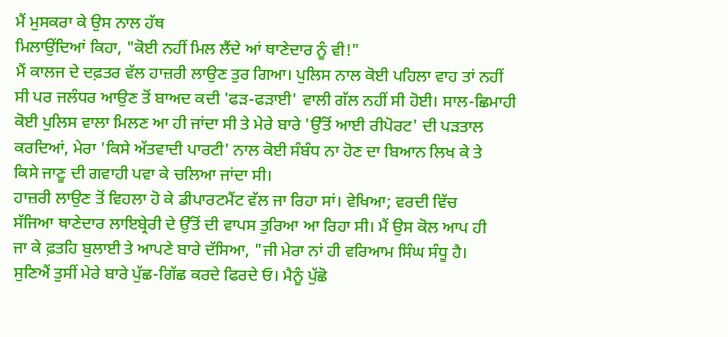ਮੈਂ ਮੁਸਕਰਾ ਕੇ ਉਸ ਨਾਲ ਹੱਥ
ਮਿਲਾਉਂਦਿਆਂ ਕਿਹਾ, "ਕੋਈ ਨਹੀਂ ਮਿਲ ਲੈਂਦੇ ਆਂ ਥਾਣੇਦਾਰ ਨੂੰ ਵੀ!"
ਮੈਂ ਕਾਲਜ ਦੇ ਦਫ਼ਤਰ ਵੱਲ ਹਾਜ਼ਰੀ ਲਾਉਣ ਤੁਰ ਗਿਆ। ਪੁਲਿਸ ਨਾਲ ਕੋਈ ਪਹਿਲਾ ਵਾਹ ਤਾਂ ਨਹੀਂ
ਸੀ ਪਰ ਜਲੰਧਰ ਆਉਣ ਤੋਂ ਬਾਅਦ ਕਦੀ 'ਫੜ-ਫੜਾਈ' ਵਾਲੀ ਗੱਲ ਨਹੀਂ ਸੀ ਹੋਈ। ਸਾਲ-ਛਿਮਾਹੀ
ਕੋਈ ਪੁਲਿਸ ਵਾਲਾ ਮਿਲਣ ਆ ਹੀ ਜਾਂਦਾ ਸੀ ਤੇ ਮੇਰੇ ਬਾਰੇ 'ਉੱਤੋਂ ਆਈ ਰੀਪੋਰਟ' ਦੀ ਪੜਤਾਲ
ਕਰਦਿਆਂ, ਮੇਰਾ 'ਕਿਸੇ ਅੱਤਵਾਦੀ ਪਾਰਟੀ' ਨਾਲ ਕੋਈ ਸੰਬੰਧ ਨਾ ਹੋਣ ਦਾ ਬਿਆਨ ਲਿਖ ਕੇ ਤੇ
ਕਿਸੇ ਜਾਣੂ ਦੀ ਗਵਾਹੀ ਪਵਾ ਕੇ ਚਲਿਆ ਜਾਂਦਾ ਸੀ।
ਹਾਜ਼ਰੀ ਲਾਉਣ ਤੋਂ ਵਿਹਲਾ ਹੋ ਕੇ ਡੀਪਾਰਟਮੈਂਟ ਵੱਲ ਜਾ ਰਿਹਾ ਸਾਂ। ਵੇਖਿਆ; ਵਰਦੀ ਵਿੱਚ
ਸੱਜਿਆ ਥਾਣੇਦਾਰ ਲਾਇਬ੍ਰੇਰੀ ਦੇ ਉੱਤੋਂ ਦੀ ਵਾਪਸ ਤੁਰਿਆ ਆ ਰਿਹਾ ਸੀ। ਮੈਂ ਉਸ ਕੋਲ ਆਪ ਹੀ
ਜਾ ਕੇ ਫ਼ਤਹਿ ਬੁਲਾਈ ਤੇ ਆਪਣੇ ਬਾਰੇ ਦੱਸਿਆ, "ਜੀ ਮੇਰਾ ਨਾਂ ਹੀ ਵਰਿਆਮ ਸਿੰਘ ਸੰਧੂ ਹੈ।
ਸੁਣਿਐਂ ਤੁਸੀਂ ਮੇਰੇ ਬਾਰੇ ਪੁੱਛ-ਗਿੱਛ ਕਰਦੇ ਫਿਰਦੇ ਓ। ਮੈਨੂੰ ਪੁੱਛੋ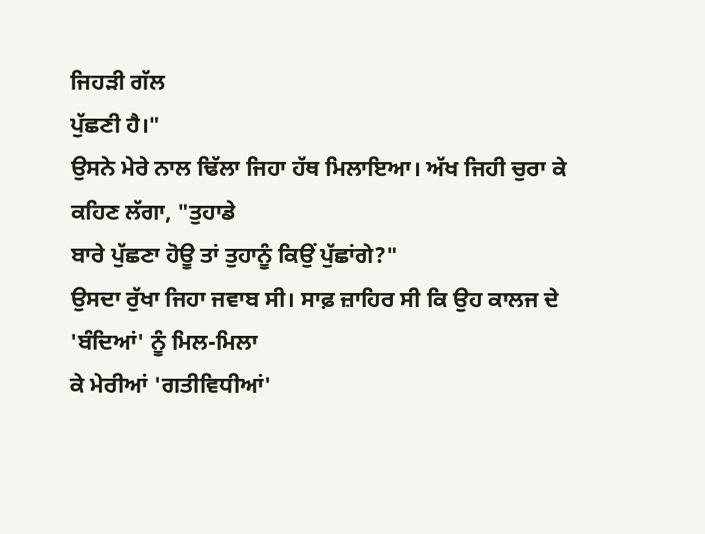ਜਿਹੜੀ ਗੱਲ
ਪੁੱਛਣੀ ਹੈ।"
ਉਸਨੇ ਮੇਰੇ ਨਾਲ ਢਿੱਲਾ ਜਿਹਾ ਹੱਥ ਮਿਲਾਇਆ। ਅੱਖ ਜਿਹੀ ਚੁਰਾ ਕੇ ਕਹਿਣ ਲੱਗਾ, "ਤੁਹਾਡੇ
ਬਾਰੇ ਪੁੱਛਣਾ ਹੋਊ ਤਾਂ ਤੁਹਾਨੂੰ ਕਿਉਂ ਪੁੱਛਾਂਗੇ?"
ਉਸਦਾ ਰੁੱਖਾ ਜਿਹਾ ਜਵਾਬ ਸੀ। ਸਾਫ਼ ਜ਼ਾਹਿਰ ਸੀ ਕਿ ਉਹ ਕਾਲਜ ਦੇ 'ਬੰਦਿਆਂ' ਨੂੰ ਮਿਲ-ਮਿਲਾ
ਕੇ ਮੇਰੀਆਂ 'ਗਤੀਵਿਧੀਆਂ'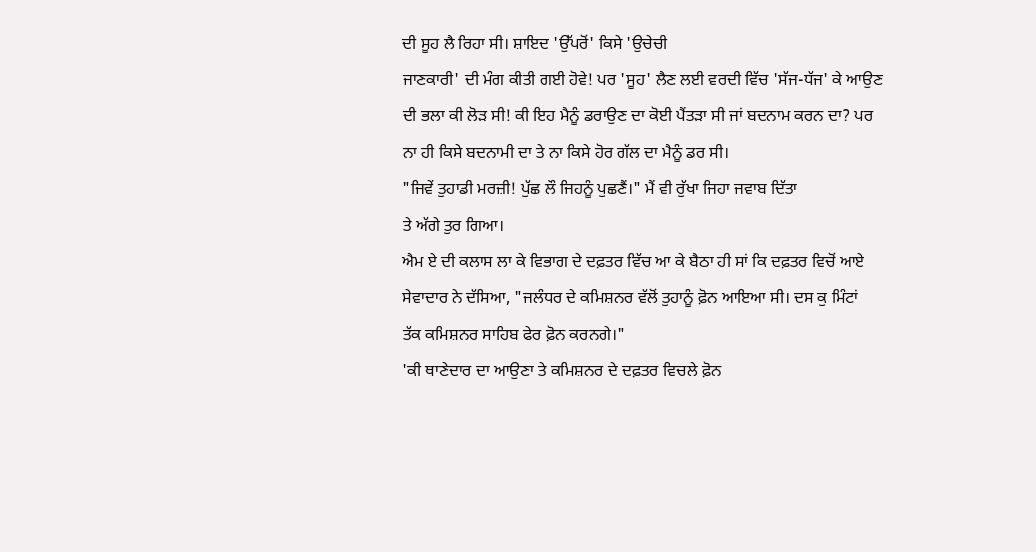ਦੀ ਸੂਹ ਲੈ ਰਿਹਾ ਸੀ। ਸ਼ਾਇਦ 'ਉੱਪਰੋਂ' ਕਿਸੇ 'ਉਚੇਚੀ
ਜਾਣਕਾਰੀ' ਦੀ ਮੰਗ ਕੀਤੀ ਗਈ ਹੋਵੇ! ਪਰ 'ਸੂਹ' ਲੈਣ ਲਈ ਵਰਦੀ ਵਿੱਚ 'ਸੱਜ-ਧੱਜ' ਕੇ ਆਉਣ
ਦੀ ਭਲਾ ਕੀ ਲੋੜ ਸੀ! ਕੀ ਇਹ ਮੈਨੂੰ ਡਰਾਉਣ ਦਾ ਕੋਈ ਪੈਂਤੜਾ ਸੀ ਜਾਂ ਬਦਨਾਮ ਕਰਨ ਦਾ? ਪਰ
ਨਾ ਹੀ ਕਿਸੇ ਬਦਨਾਮੀ ਦਾ ਤੇ ਨਾ ਕਿਸੇ ਹੋਰ ਗੱਲ ਦਾ ਮੈਨੂੰ ਡਰ ਸੀ।
"ਜਿਵੇਂ ਤੁਹਾਡੀ ਮਰਜ਼ੀ! ਪੁੱਛ ਲੌ ਜਿਹਨੂੰ ਪੁਛਣੈਂ।" ਮੈਂ ਵੀ ਰੁੱਖਾ ਜਿਹਾ ਜਵਾਬ ਦਿੱਤਾ
ਤੇ ਅੱਗੇ ਤੁਰ ਗਿਆ।
ਐਮ ਏ ਦੀ ਕਲਾਸ ਲਾ ਕੇ ਵਿਭਾਗ ਦੇ ਦਫ਼ਤਰ ਵਿੱਚ ਆ ਕੇ ਬੈਠਾ ਹੀ ਸਾਂ ਕਿ ਦਫ਼ਤਰ ਵਿਚੋਂ ਆਏ
ਸੇਵਾਦਾਰ ਨੇ ਦੱਸਿਆ, "ਜਲੰਧਰ ਦੇ ਕਮਿਸ਼ਨਰ ਵੱਲੋਂ ਤੁਹਾਨੂੰ ਫ਼ੋਨ ਆਇਆ ਸੀ। ਦਸ ਕੁ ਮਿੰਟਾਂ
ਤੱਕ ਕਮਿਸ਼ਨਰ ਸਾਹਿਬ ਫੇਰ ਫ਼ੋਨ ਕਰਨਗੇ।"
'ਕੀ ਥਾਣੇਦਾਰ ਦਾ ਆਉਣਾ ਤੇ ਕਮਿਸ਼ਨਰ ਦੇ ਦਫ਼ਤਰ ਵਿਚਲੇ ਫ਼ੋਨ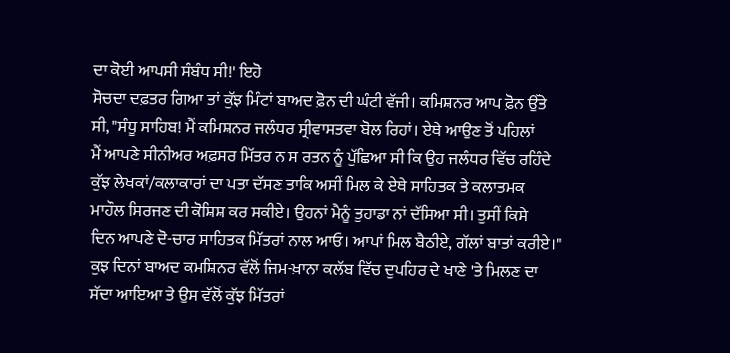ਦਾ ਕੋਈ ਆਪਸੀ ਸੰਬੰਧ ਸੀ!' ਇਹੋ
ਸੋਚਦਾ ਦਫ਼ਤਰ ਗਿਆ ਤਾਂ ਕੁੱਝ ਮਿੰਟਾਂ ਬਾਅਦ ਫ਼ੋਨ ਦੀ ਘੰਟੀ ਵੱਜੀ। ਕਮਿਸ਼ਨਰ ਆਪ ਫ਼ੋਨ ਉੱਤੇ
ਸੀ, "ਸੰਧੂ ਸਾਹਿਬ! ਮੈਂ ਕਮਿਸ਼ਨਰ ਜਲੰਧਰ ਸ੍ਰੀਵਾਸਤਵਾ ਬੋਲ ਰਿਹਾਂ। ਏਥੇ ਆਉਣ ਤੋਂ ਪਹਿਲਾਂ
ਮੈਂ ਆਪਣੇ ਸੀਨੀਅਰ ਅਫ਼ਸਰ ਮਿੱਤਰ ਨ ਸ ਰਤਨ ਨੂੰ ਪੁੱਛਿਆ ਸੀ ਕਿ ਉਹ ਜਲੰਧਰ ਵਿੱਚ ਰਹਿੰਦੇ
ਕੁੱਝ ਲੇਖਕਾਂ/ਕਲਾਕਾਰਾਂ ਦਾ ਪਤਾ ਦੱਸਣ ਤਾਕਿ ਅਸੀਂ ਮਿਲ ਕੇ ਏਥੇ ਸਾਹਿਤਕ ਤੇ ਕਲਾਤਮਕ
ਮਾਹੌਲ ਸਿਰਜਣ ਦੀ ਕੋਸ਼ਿਸ਼ ਕਰ ਸਕੀਏ। ਉਹਨਾਂ ਮੈਨੂੰ ਤੁਹਾਡਾ ਨਾਂ ਦੱਸਿਆ ਸੀ। ਤੁਸੀਂ ਕਿਸੇ
ਦਿਨ ਆਪਣੇ ਦੋ-ਚਾਰ ਸਾਹਿਤਕ ਮਿੱਤਰਾਂ ਨਾਲ ਆਓ। ਆਪਾਂ ਮਿਲ ਬੈਠੀਏ, ਗੱਲਾਂ ਬਾਤਾਂ ਕਰੀਏ।"
ਕੁਝ ਦਿਨਾਂ ਬਾਅਦ ਕਮਸ਼ਿਨਰ ਵੱਲੋਂ ਜਿਮ-ਖ਼ਾਨਾ ਕਲੱਬ ਵਿੱਚ ਦੁਪਹਿਰ ਦੇ ਖਾਣੇ 'ਤੇ ਮਿਲਣ ਦਾ
ਸੱਦਾ ਆਇਆ ਤੇ ਉਸ ਵੱਲੋਂ ਕੁੱਝ ਮਿੱਤਰਾਂ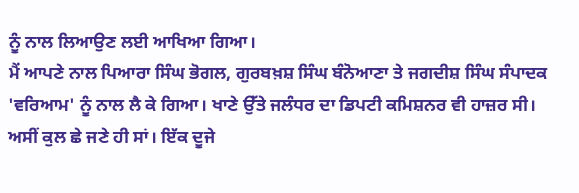ਨੂੰ ਨਾਲ ਲਿਆਉਣ ਲਈ ਆਖਿਆ ਗਿਆ।
ਮੈਂ ਆਪਣੇ ਨਾਲ ਪਿਆਰਾ ਸਿੰਘ ਭੋਗਲ, ਗੁਰਬਖ਼ਸ਼ ਸਿੰਘ ਬੰਨੋਆਣਾ ਤੇ ਜਗਦੀਸ਼ ਸਿੰਘ ਸੰਪਾਦਕ
'ਵਰਿਆਮ' ਨੂੰ ਨਾਲ ਲੈ ਕੇ ਗਿਆ। ਖਾਣੇ ਉੱਤੇ ਜਲੰਧਰ ਦਾ ਡਿਪਟੀ ਕਮਿਸ਼ਨਰ ਵੀ ਹਾਜ਼ਰ ਸੀ।
ਅਸੀਂ ਕੁਲ ਛੇ ਜਣੇ ਹੀ ਸਾਂ। ਇੱਕ ਦੂਜੇ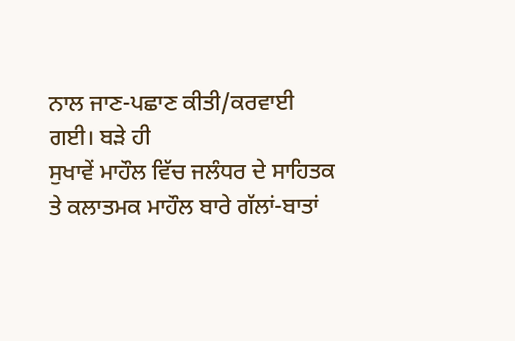ਨਾਲ ਜਾਣ-ਪਛਾਣ ਕੀਤੀ/ਕਰਵਾਈ ਗਈ। ਬੜੇ ਹੀ
ਸੁਖਾਵੇਂ ਮਾਹੌਲ ਵਿੱਚ ਜਲੰਧਰ ਦੇ ਸਾਹਿਤਕ ਤੇ ਕਲਾਤਮਕ ਮਾਹੌਲ ਬਾਰੇ ਗੱਲਾਂ-ਬਾਤਾਂ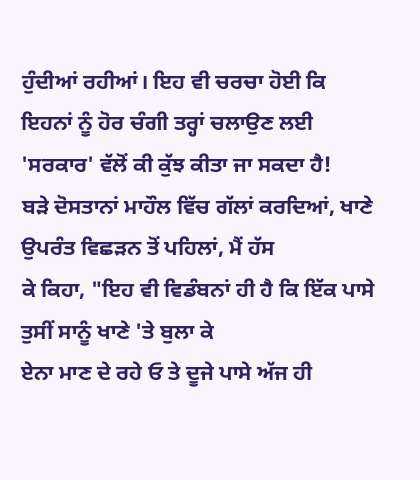ਹੁੰਦੀਆਂ ਰਹੀਆਂ। ਇਹ ਵੀ ਚਰਚਾ ਹੋਈ ਕਿ ਇਹਨਾਂ ਨੂੰ ਹੋਰ ਚੰਗੀ ਤਰ੍ਹਾਂ ਚਲਾਉਣ ਲਈ
'ਸਰਕਾਰ' ਵੱਲੋਂ ਕੀ ਕੁੱਝ ਕੀਤਾ ਜਾ ਸਕਦਾ ਹੈ!
ਬੜੇ ਦੋਸਤਾਨਾਂ ਮਾਹੌਲ ਵਿੱਚ ਗੱਲਾਂ ਕਰਦਿਆਂ, ਖਾਣੇ ਉਪਰੰਤ ਵਿਛੜਨ ਤੋਂ ਪਹਿਲਾਂ, ਮੈਂ ਹੱਸ
ਕੇ ਕਿਹਾ, "ਇਹ ਵੀ ਵਿਡੰਬਨਾਂ ਹੀ ਹੈ ਕਿ ਇੱਕ ਪਾਸੇ ਤੁਸੀਂ ਸਾਨੂੰ ਖਾਣੇ 'ਤੇ ਬੁਲਾ ਕੇ
ਏਨਾ ਮਾਣ ਦੇ ਰਹੇ ਓ ਤੇ ਦੂਜੇ ਪਾਸੇ ਅੱਜ ਹੀ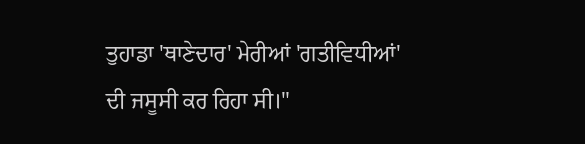ਤੁਹਾਡਾ 'ਥਾਣੇਦਾਰ' ਮੇਰੀਆਂ 'ਗਤੀਵਿਧੀਆਂ'
ਦੀ ਜਸੂਸੀ ਕਰ ਰਿਹਾ ਸੀ।"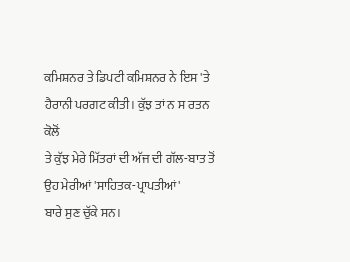ਕਮਿਸ਼ਨਰ ਤੇ ਡਿਪਟੀ ਕਮਿਸ਼ਨਰ ਨੇ ਇਸ 'ਤੇ ਹੈਰਾਨੀ ਪਰਗਟ ਕੀਤੀ। ਕੁੱਝ ਤਾਂ ਨ ਸ ਰਤਨ ਕੋਲੋਂ
ਤੇ ਕੁੱਝ ਮੇਰੇ ਮਿੱਤਰਾਂ ਦੀ ਅੱਜ ਦੀ ਗੱਲ-ਬਾਤ ਤੋਂ ਉਹ ਮੇਰੀਆਂ 'ਸਾਹਿਤਕ-ਪ੍ਰਾਪਤੀਆਂ'
ਬਾਰੇ ਸੁਣ ਚੁੱਕੇ ਸਨ।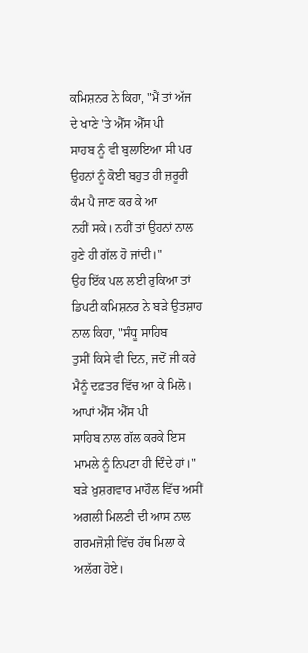ਕਮਿਸ਼ਨਰ ਨੇ ਕਿਹਾ, "ਮੈਂ ਤਾਂ ਅੱਜ ਦੇ ਖਾਣੇ 'ਤੇ ਐੱਸ ਐੱਸ ਪੀ
ਸਾਹਬ ਨੂੰ ਵੀ ਬੁਲਾਇਆ ਸੀ ਪਰ ਉਹਨਾਂ ਨੂੰ ਕੋਈ ਬਹੁਤ ਹੀ ਜ਼ਰੂਰੀ ਕੰਮ ਪੈ ਜਾਣ ਕਰ ਕੇ ਆ
ਨਹੀਂ ਸਕੇ। ਨਹੀਂ ਤਾਂ ਉਹਨਾਂ ਨਾਲ ਹੁਣੇ ਹੀ ਗੱਲ ਹੋ ਜਾਂਦੀ।"
ਉਹ ਇੱਕ ਪਲ ਲਈ ਰੁਕਿਆ ਤਾਂ ਡਿਪਟੀ ਕਮਿਸ਼ਨਰ ਨੇ ਬੜੇ ਉਤਸ਼ਾਹ ਨਾਲ ਕਿਹਾ, "ਸੰਧੂ ਸਾਹਿਬ
ਤੁਸੀਂ ਕਿਸੇ ਵੀ ਦਿਨ, ਜਦੋਂ ਜੀ ਕਰੇ ਮੈਨੂੰ ਦਫ਼ਤਰ ਵਿੱਚ ਆ ਕੇ ਮਿਲੋ। ਆਪਾਂ ਐੱਸ ਐੱਸ ਪੀ
ਸਾਹਿਬ ਨਾਲ ਗੱਲ ਕਰਕੇ ਇਸ ਮਾਮਲੇ ਨੂੰ ਨਿਪਟਾ ਹੀ ਦਿੰਦੇ ਹਾਂ।"
ਬੜੇ ਖ਼ੁਸ਼ਗਵਾਰ ਮਾਹੌਲ ਵਿੱਚ ਅਸੀਂ ਅਗਲੀ ਮਿਲਣੀ ਦੀ ਆਸ ਨਾਲ ਗਰਮਜੋਸ਼ੀ ਵਿੱਚ ਹੱਥ ਮਿਲਾ ਕੇ
ਅਲੱਗ ਹੋਏ।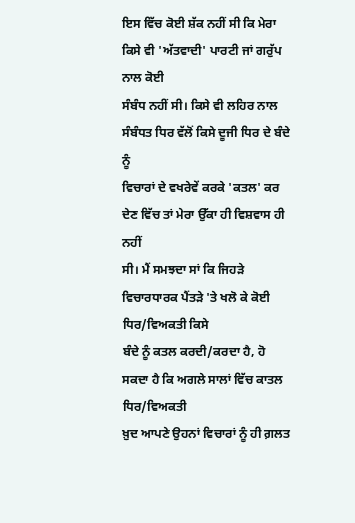ਇਸ ਵਿੱਚ ਕੋਈ ਸ਼ੱਕ ਨਹੀਂ ਸੀ ਕਿ ਮੇਰਾ ਕਿਸੇ ਵੀ 'ਅੱਤਵਾਦੀ' ਪਾਰਟੀ ਜਾਂ ਗਰੁੱਪ ਨਾਲ ਕੋਈ
ਸੰਬੰਧ ਨਹੀਂ ਸੀ। ਕਿਸੇ ਵੀ ਲਹਿਰ ਨਾਲ ਸੰਬੰਧਤ ਧਿਰ ਵੱਲੋਂ ਕਿਸੇ ਦੂਜੀ ਧਿਰ ਦੇ ਬੰਦੇ ਨੂੰ
ਵਿਚਾਰਾਂ ਦੇ ਵਖਰੇਵੇਂ ਕਰਕੇ 'ਕਤਲ' ਕਰ ਦੇਣ ਵਿੱਚ ਤਾਂ ਮੇਰਾ ਉੱਕਾ ਹੀ ਵਿਸ਼ਵਾਸ ਹੀ ਨਹੀਂ
ਸੀ। ਮੈਂ ਸਮਝਦਾ ਸਾਂ ਕਿ ਜਿਹੜੇ ਵਿਚਾਰਧਾਰਕ ਪੈਂਤੜੇ 'ਤੇ ਖਲੋ ਕੇ ਕੋਈ ਧਿਰ/ਵਿਅਕਤੀ ਕਿਸੇ
ਬੰਦੇ ਨੂੰ ਕਤਲ ਕਰਦੀ/ਕਰਦਾ ਹੈ, ਹੋ ਸਕਦਾ ਹੈ ਕਿ ਅਗਲੇ ਸਾਲਾਂ ਵਿੱਚ ਕਾਤਲ ਧਿਰ/ਵਿਅਕਤੀ
ਖ਼ੁਦ ਆਪਣੇ ਉਹਨਾਂ ਵਿਚਾਰਾਂ ਨੂੰ ਹੀ ਗ਼ਲਤ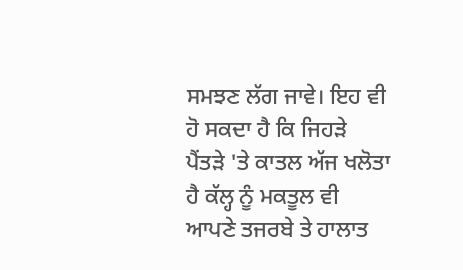ਸਮਝਣ ਲੱਗ ਜਾਵੇ। ਇਹ ਵੀ ਹੋ ਸਕਦਾ ਹੈ ਕਿ ਜਿਹੜੇ
ਪੈਂਤੜੇ 'ਤੇ ਕਾਤਲ ਅੱਜ ਖਲੋਤਾ ਹੈ ਕੱਲ੍ਹ ਨੂੰ ਮਕਤੂਲ ਵੀ ਆਪਣੇ ਤਜਰਬੇ ਤੇ ਹਾਲਾਤ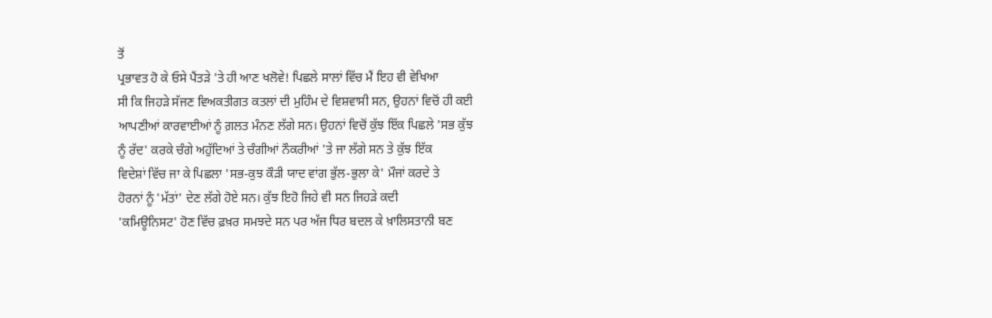ਤੋਂ
ਪ੍ਰਭਾਵਤ ਹੋ ਕੇ ਓਸੇ ਪੈਂਤੜੇ 'ਤੇ ਹੀ ਆਣ ਖਲੋਵੇ! ਪਿਛਲੇ ਸਾਲਾਂ ਵਿੱਚ ਮੈਂ ਇਹ ਵੀ ਵੇਖਿਆ
ਸੀ ਕਿ ਜਿਹੜੇ ਸੱਜਣ ਵਿਅਕਤੀਗਤ ਕਤਲਾਂ ਦੀ ਮੁਹਿੰਮ ਦੇ ਵਿਸ਼ਵਾਸੀ ਸਨ, ਉਹਨਾਂ ਵਿਚੋਂ ਹੀ ਕਈ
ਆਪਣੀਆਂ ਕਾਰਵਾਈਆਂ ਨੂੰ ਗ਼ਲਤ ਮੰਨਣ ਲੱਗੇ ਸਨ। ਉਹਨਾਂ ਵਿਚੋਂ ਕੁੱਝ ਇੱਕ ਪਿਛਲੇ 'ਸਭ ਕੁੱਝ
ਨੂੰ ਰੱਦ' ਕਰਕੇ ਚੰਗੇ ਅਹੁੱਦਿਆਂ ਤੇ ਚੰਗੀਆਂ ਨੌਕਰੀਆਂ 'ਤੇ ਜਾ ਲੱਗੇ ਸਨ ਤੇ ਕੁੱਝ ਇੱਕ
ਵਿਦੇਸ਼ਾਂ ਵਿੱਚ ਜਾ ਕੇ ਪਿਛਲਾ 'ਸਭ-ਕੁਝ ਕੌੜੀ ਯਾਦ ਵਾਂਗ ਭੁੱਲ-ਭੁਲਾ ਕੇ' ਮੌਜਾਂ ਕਰਦੇ ਤੇ
ਹੋਰਨਾਂ ਨੂੰ 'ਮੱਤਾਂ' ਦੇਣ ਲੱਗੇ ਹੋਏ ਸਨ। ਕੁੱਝ ਇਹੋ ਜਿਹੇ ਵੀ ਸਨ ਜਿਹੜੇ ਕਦੀ
'ਕਮਿਊਨਿਸਟ' ਹੋਣ ਵਿੱਚ ਫ਼ਖ਼ਰ ਸਮਝਦੇ ਸਨ ਪਰ ਅੱਜ ਧਿਰ ਬਦਲ ਕੇ ਖ਼ਾਲਿਸਤਾਨੀ ਬਣ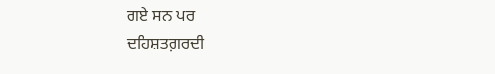ਗਏ ਸਨ ਪਰ
ਦਹਿਸ਼ਤਗ਼ਰਦੀ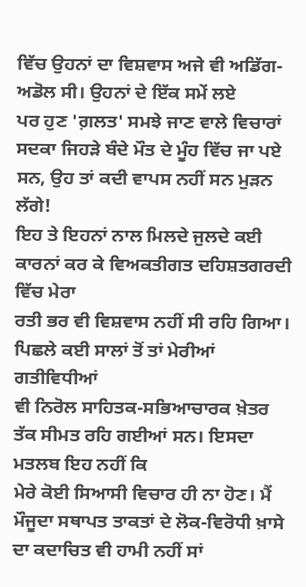ਵਿੱਚ ਉਹਨਾਂ ਦਾ ਵਿਸ਼ਵਾਸ ਅਜੇ ਵੀ ਅਡਿੱਗ-ਅਡੋਲ ਸੀ। ਉਹਨਾਂ ਦੇ ਇੱਕ ਸਮੇਂ ਲਏ
ਪਰ ਹੁਣ 'ਗ਼ਲਤ' ਸਮਝੇ ਜਾਣ ਵਾਲੇ ਵਿਚਾਰਾਂ ਸਦਕਾ ਜਿਹੜੇ ਬੰਦੇ ਮੌਤ ਦੇ ਮੂੰਹ ਵਿੱਚ ਜਾ ਪਏ
ਸਨ, ਉਹ ਤਾਂ ਕਦੀ ਵਾਪਸ ਨਹੀਂ ਸਨ ਮੁੜਨ ਲੱਗੇ!
ਇਹ ਤੇ ਇਹਨਾਂ ਨਾਲ ਮਿਲਦੇ ਜੁਲਦੇ ਕਈ ਕਾਰਨਾਂ ਕਰ ਕੇ ਵਿਅਕਤੀਗਤ ਦਹਿਸ਼ਤਗਰਦੀ ਵਿੱਚ ਮੇਰਾ
ਰਤੀ ਭਰ ਵੀ ਵਿਸ਼ਵਾਸ ਨਹੀਂ ਸੀ ਰਹਿ ਗਿਆ। ਪਿਛਲੇ ਕਈ ਸਾਲਾਂ ਤੋਂ ਤਾਂ ਮੇਰੀਆਂ ਗਤੀਵਿਧੀਆਂ
ਵੀ ਨਿਰੋਲ ਸਾਹਿਤਕ-ਸਭਿਆਚਾਰਕ ਖ਼ੇਤਰ ਤੱਕ ਸੀਮਤ ਰਹਿ ਗਈਆਂ ਸਨ। ਇਸਦਾ ਮਤਲਬ ਇਹ ਨਹੀਂ ਕਿ
ਮੇਰੇ ਕੋਈ ਸਿਆਸੀ ਵਿਚਾਰ ਹੀ ਨਾ ਹੋਣ। ਮੈਂ ਮੌਜੂਦਾ ਸਥਾਪਤ ਤਾਕਤਾਂ ਦੇ ਲੋਕ-ਵਿਰੋਧੀ ਖ਼ਾਸੇ
ਦਾ ਕਦਾਚਿਤ ਵੀ ਹਾਮੀ ਨਹੀਂ ਸਾਂ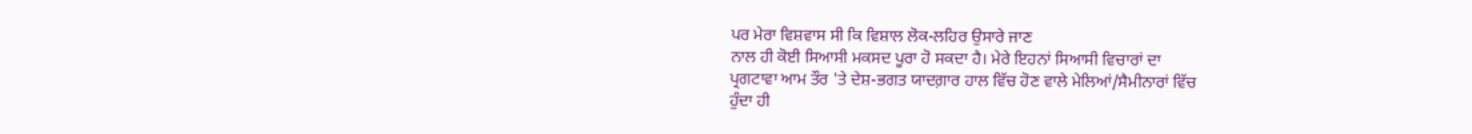ਪਰ ਮੇਰਾ ਵਿਸ਼ਵਾਸ ਸੀ ਕਿ ਵਿਸ਼ਾਲ ਲੋਕ-ਲਹਿਰ ਉਸਾਰੇ ਜਾਣ
ਨਾਲ ਹੀ ਕੋਈ ਸਿਆਸੀ ਮਕਸਦ ਪੂਰਾ ਹੋ ਸਕਦਾ ਹੈ। ਮੇਰੇ ਇਹਨਾਂ ਸਿਆਸੀ ਵਿਚਾਰਾਂ ਦਾ
ਪ੍ਰਗਟਾਵਾ ਆਮ ਤੌਰ 'ਤੇ ਦੇਸ਼-ਭਗਤ ਯਾਦਗ਼ਾਰ ਹਾਲ ਵਿੱਚ ਹੋਣ ਵਾਲੇ ਮੇਲਿਆਂ/ਸੈਮੀਨਾਰਾਂ ਵਿੱਚ
ਹੁੰਦਾ ਹੀ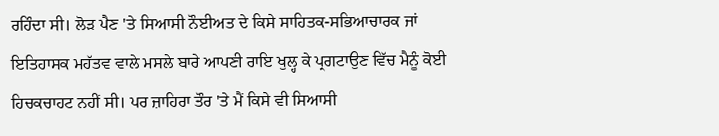ਰਹਿੰਦਾ ਸੀ। ਲੋੜ ਪੈਣ 'ਤੇ ਸਿਆਸੀ ਨੌਈਅਤ ਦੇ ਕਿਸੇ ਸਾਹਿਤਕ-ਸਭਿਆਚਾਰਕ ਜਾਂ
ਇਤਿਹਾਸਕ ਮਹੱਤਵ ਵਾਲੇ ਮਸਲੇ ਬਾਰੇ ਆਪਣੀ ਰਾਇ ਖੁਲ੍ਹ ਕੇ ਪ੍ਰਗਟਾਉਣ ਵਿੱਚ ਮੈਨੂੰ ਕੋਈ
ਹਿਚਕਚਾਹਟ ਨਹੀਂ ਸੀ। ਪਰ ਜ਼ਾਹਿਰਾ ਤੌਰ 'ਤੇ ਮੈਂ ਕਿਸੇ ਵੀ ਸਿਆਸੀ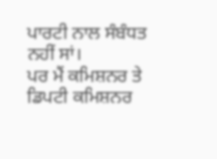ਪਾਰਟੀ ਨਾਲ ਸੰਬੰਧਤ
ਨਹੀਂ ਸਾਂ।
ਪਰ ਮੈਂ ਕਮਿਸ਼ਨਰ ਤੇ ਡਿਪਟੀ ਕਮਿਸ਼ਨਰ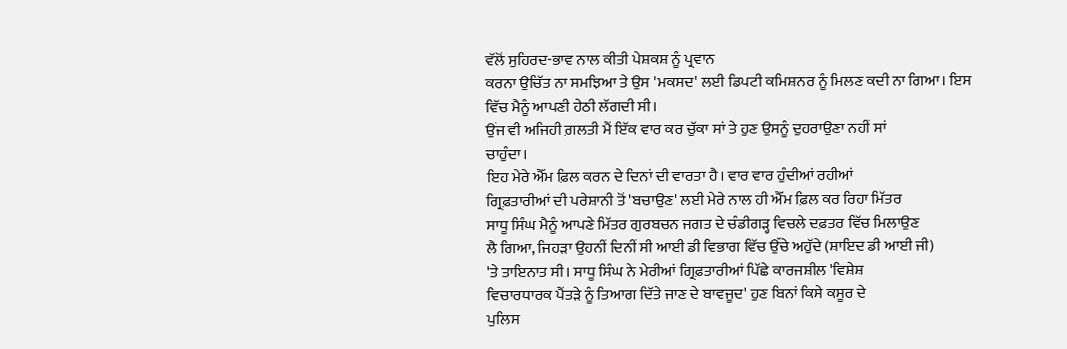ਵੱਲੋਂ ਸੁਹਿਰਦ-ਭਾਵ ਨਾਲ ਕੀਤੀ ਪੇਸ਼ਕਸ਼ ਨੂੰ ਪ੍ਰਵਾਨ
ਕਰਨਾ ਉਚਿੱਤ ਨਾ ਸਮਝਿਆ ਤੇ ਉਸ 'ਮਕਸਦ' ਲਈ ਡਿਪਟੀ ਕਮਿਸ਼ਨਰ ਨੂੰ ਮਿਲਣ ਕਦੀ ਨਾ ਗਿਆ। ਇਸ
ਵਿੱਚ ਮੈਨੂੰ ਆਪਣੀ ਹੇਠੀ ਲੱਗਦੀ ਸੀ।
ਉਂਜ ਵੀ ਅਜਿਹੀ ਗ਼ਲਤੀ ਮੈਂ ਇੱਕ ਵਾਰ ਕਰ ਚੁੱਕਾ ਸਾਂ ਤੇ ਹੁਣ ਉਸਨੂੰ ਦੁਹਰਾਉਣਾ ਨਹੀਂ ਸਾਂ
ਚਾਹੁੰਦਾ।
ਇਹ ਮੇਰੇ ਐੱਮ ਫ਼ਿਲ ਕਰਨ ਦੇ ਦਿਨਾਂ ਦੀ ਵਾਰਤਾ ਹੈ। ਵਾਰ ਵਾਰ ਹੁੰਦੀਆਂ ਰਹੀਆਂ
ਗ੍ਰਿਫ਼ਤਾਰੀਆਂ ਦੀ ਪਰੇਸ਼ਾਨੀ ਤੋਂ 'ਬਚਾਉਣ' ਲਈ ਮੇਰੇ ਨਾਲ ਹੀ ਐੱਮ ਫ਼ਿਲ ਕਰ ਰਿਹਾ ਮਿੱਤਰ
ਸਾਧੂ ਸਿੰਘ ਮੈਨੂੰ ਆਪਣੇ ਮਿੱਤਰ ਗੁਰਬਚਨ ਜਗਤ ਦੇ ਚੰਡੀਗੜ੍ਹ ਵਿਚਲੇ ਦਫ਼ਤਰ ਵਿੱਚ ਮਿਲਾਉਣ
ਲੈ ਗਿਆ, ਜਿਹੜਾ ਉਹਨੀਂ ਦਿਨੀਂ ਸੀ ਆਈ ਡੀ ਵਿਭਾਗ ਵਿੱਚ ਉੱਚੇ ਅਹੁੱਦੇ (ਸ਼ਾਇਦ ਡੀ ਆਈ ਜੀ)
'ਤੇ ਤਾਇਨਾਤ ਸੀ। ਸਾਧੂ ਸਿੰਘ ਨੇ ਮੇਰੀਆਂ ਗ੍ਰਿਫ਼ਤਾਰੀਆਂ ਪਿੱਛੇ ਕਾਰਜਸ਼ੀਲ 'ਵਿਸ਼ੇਸ਼
ਵਿਚਾਰਧਾਰਕ ਪੈਂਤੜੇ ਨੂੰ ਤਿਆਗ ਦਿੱਤੇ ਜਾਣ ਦੇ ਬਾਵਜੂਦ' ਹੁਣ ਬਿਨਾਂ ਕਿਸੇ ਕਸੂਰ ਦੇ
ਪੁਲਿਸ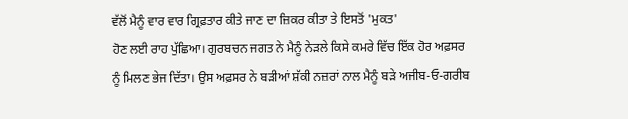ਵੱਲੋਂ ਮੈਨੂੰ ਵਾਰ ਵਾਰ ਗ੍ਰਿਫ਼ਤਾਰ ਕੀਤੇ ਜਾਣ ਦਾ ਜ਼ਿਕਰ ਕੀਤਾ ਤੇ ਇਸਤੋਂ 'ਮੁਕਤ'
ਹੋਣ ਲਈ ਰਾਹ ਪੁੱਛਿਆ। ਗੁਰਬਚਨ ਜਗਤ ਨੇ ਮੈਨੂੰ ਨੇੜਲੇ ਕਿਸੇ ਕਮਰੇ ਵਿੱਚ ਇੱਕ ਹੋਰ ਅਫ਼ਸਰ
ਨੂੰ ਮਿਲਣ ਭੇਜ ਦਿੱਤਾ। ਉਸ ਅਫ਼ਸਰ ਨੇ ਬੜੀਆਂ ਸ਼ੱਕੀ ਨਜ਼ਰਾਂ ਨਾਲ ਮੈਨੂੰ ਬੜੇ ਅਜੀਬ-ਓ-ਗਰੀਬ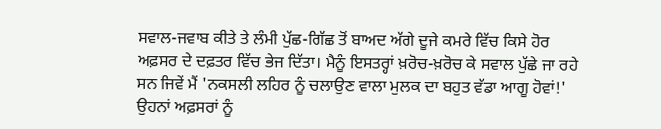ਸਵਾਲ-ਜਵਾਬ ਕੀਤੇ ਤੇ ਲੰਮੀ ਪੁੱਛ-ਗਿੱਛ ਤੋਂ ਬਾਅਦ ਅੱਗੇ ਦੂਜੇ ਕਮਰੇ ਵਿੱਚ ਕਿਸੇ ਹੋਰ
ਅਫ਼ਸਰ ਦੇ ਦਫ਼ਤਰ ਵਿੱਚ ਭੇਜ ਦਿੱਤਾ। ਮੈਨੂੰ ਇਸਤਰ੍ਹਾਂ ਖ਼ਰੋਚ-ਖ਼ਰੋਚ ਕੇ ਸਵਾਲ ਪੁੱਛੇ ਜਾ ਰਹੇ
ਸਨ ਜਿਵੇਂ ਮੈਂ 'ਨਕਸਲੀ ਲਹਿਰ ਨੂੰ ਚਲਾਉਣ ਵਾਲਾ ਮੁਲਕ ਦਾ ਬਹੁਤ ਵੱਡਾ ਆਗੂ ਹੋਵਾਂ!'
ਉਹਨਾਂ ਅਫ਼ਸਰਾਂ ਨੂੰ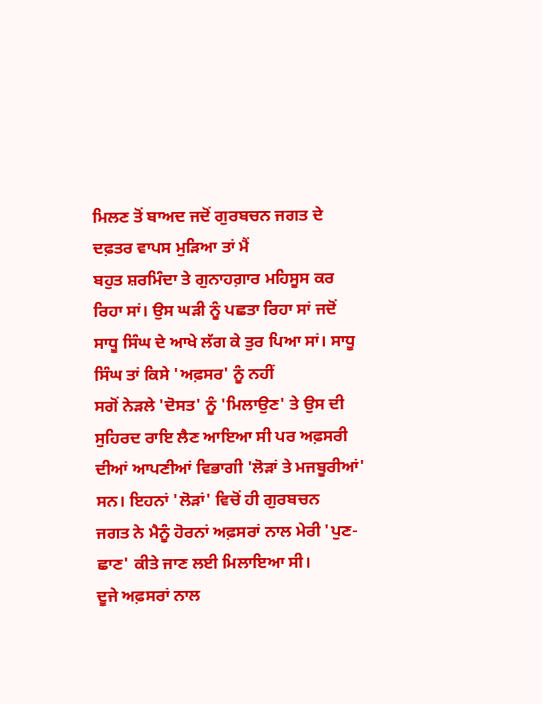ਮਿਲਣ ਤੋਂ ਬਾਅਦ ਜਦੋਂ ਗੁਰਬਚਨ ਜਗਤ ਦੇ ਦਫ਼ਤਰ ਵਾਪਸ ਮੁੜਿਆ ਤਾਂ ਮੈਂ
ਬਹੁਤ ਸ਼ਰਮਿੰਦਾ ਤੇ ਗੁਨਾਹਗ਼ਾਰ ਮਹਿਸੂਸ ਕਰ ਰਿਹਾ ਸਾਂ। ਉਸ ਘੜੀ ਨੂੰ ਪਛਤਾ ਰਿਹਾ ਸਾਂ ਜਦੋਂ
ਸਾਧੂ ਸਿੰਘ ਦੇ ਆਖੇ ਲੱਗ ਕੇ ਤੁਰ ਪਿਆ ਸਾਂ। ਸਾਧੂ ਸਿੰਘ ਤਾਂ ਕਿਸੇ 'ਅਫ਼ਸਰ' ਨੂੰ ਨਹੀਂ
ਸਗੋਂ ਨੇੜਲੇ 'ਦੋਸਤ' ਨੂੰ 'ਮਿਲਾਉਣ' ਤੇ ਉਸ ਦੀ ਸੁਹਿਰਦ ਰਾਇ ਲੈਣ ਆਇਆ ਸੀ ਪਰ ਅਫ਼ਸਰੀ
ਦੀਆਂ ਆਪਣੀਆਂ ਵਿਭਾਗੀ 'ਲੋੜਾਂ ਤੇ ਮਜਬੂਰੀਆਂ' ਸਨ। ਇਹਨਾਂ 'ਲੋੜਾਂ' ਵਿਚੋਂ ਹੀ ਗੁਰਬਚਨ
ਜਗਤ ਨੇ ਮੈਨੂੰ ਹੋਰਨਾਂ ਅਫ਼ਸਰਾਂ ਨਾਲ ਮੇਰੀ 'ਪੁਣ-ਛਾਣ' ਕੀਤੇ ਜਾਣ ਲਈ ਮਿਲਾਇਆ ਸੀ।
ਦੂਜੇ ਅਫ਼ਸਰਾਂ ਨਾਲ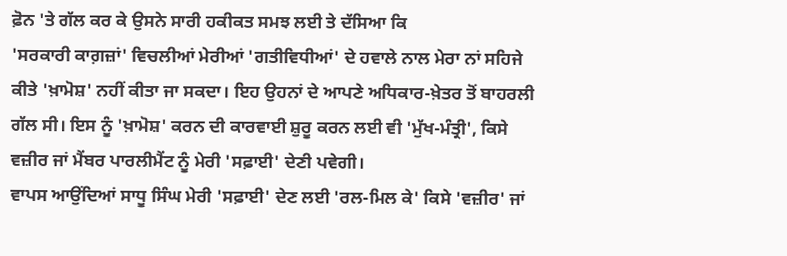ਫ਼ੋਨ 'ਤੇ ਗੱਲ ਕਰ ਕੇ ਉਸਨੇ ਸਾਰੀ ਹਕੀਕਤ ਸਮਝ ਲਈ ਤੇ ਦੱਸਿਆ ਕਿ
'ਸਰਕਾਰੀ ਕਾਗ਼ਜ਼ਾਂ' ਵਿਚਲੀਆਂ ਮੇਰੀਆਂ 'ਗਤੀਵਿਧੀਆਂ' ਦੇ ਹਵਾਲੇ ਨਾਲ ਮੇਰਾ ਨਾਂ ਸਹਿਜੇ
ਕੀਤੇ 'ਖ਼ਾਮੋਸ਼' ਨਹੀਂ ਕੀਤਾ ਜਾ ਸਕਦਾ। ਇਹ ਉਹਨਾਂ ਦੇ ਆਪਣੇ ਅਧਿਕਾਰ-ਖ਼ੇਤਰ ਤੋਂ ਬਾਹਰਲੀ
ਗੱਲ ਸੀ। ਇਸ ਨੂੰ 'ਖ਼ਾਮੋਸ਼' ਕਰਨ ਦੀ ਕਾਰਵਾਈ ਸ਼ੁਰੂ ਕਰਨ ਲਈ ਵੀ 'ਮੁੱਖ-ਮੰਤ੍ਰੀ', ਕਿਸੇ
ਵਜ਼ੀਰ ਜਾਂ ਮੈਂਬਰ ਪਾਰਲੀਮੈਂਟ ਨੂੰ ਮੇਰੀ 'ਸਫ਼ਾਈ' ਦੇਣੀ ਪਵੇਗੀ।
ਵਾਪਸ ਆਉਂਦਿਆਂ ਸਾਧੂ ਸਿੰਘ ਮੇਰੀ 'ਸਫ਼ਾਈ' ਦੇਣ ਲਈ 'ਰਲ-ਮਿਲ ਕੇ' ਕਿਸੇ 'ਵਜ਼ੀਰ' ਜਾਂ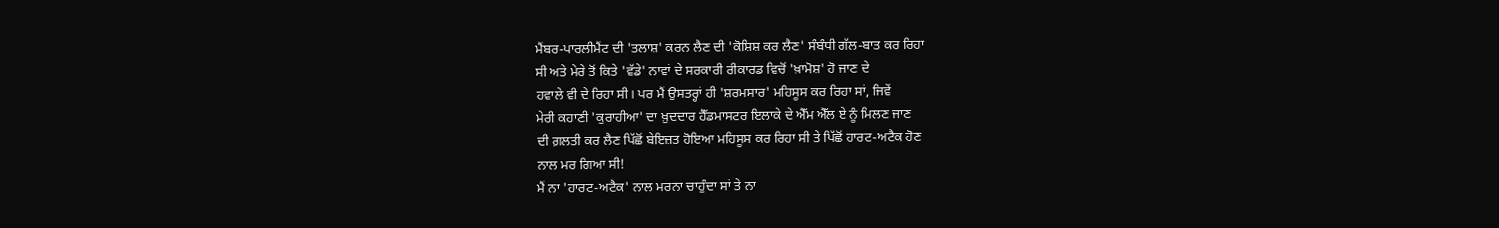ਮੈਂਬਰ-ਪਾਰਲੀਮੈਂਟ ਦੀ 'ਤਲਾਸ਼' ਕਰਨ ਲੈਣ ਦੀ 'ਕੋਸ਼ਿਸ਼ ਕਰ ਲੈਣ' ਸੰਬੰਧੀ ਗੱਲ-ਬਾਤ ਕਰ ਰਿਹਾ
ਸੀ ਅਤੇ ਮੇਰੇ ਤੋਂ ਕਿਤੇ 'ਵੱਡੇ' ਨਾਵਾਂ ਦੇ ਸਰਕਾਰੀ ਰੀਕਾਰਡ ਵਿਚੋਂ 'ਖ਼ਾਮੋਸ਼' ਹੋ ਜਾਣ ਦੇ
ਹਵਾਲੇ ਵੀ ਦੇ ਰਿਹਾ ਸੀ। ਪਰ ਮੈਂ ਉਸਤਰ੍ਹਾਂ ਹੀ 'ਸ਼ਰਮਸਾਰ' ਮਹਿਸੂਸ ਕਰ ਰਿਹਾ ਸਾਂ, ਜਿਵੇਂ
ਮੇਰੀ ਕਹਾਣੀ 'ਕੁਰਾਹੀਆ' ਦਾ ਖ਼ੁਦਦਾਰ ਹੈੱਡਮਾਸਟਰ ਇਲਾਕੇ ਦੇ ਐੱਮ ਐੱਲ ਏ ਨੂੰ ਮਿਲਣ ਜਾਣ
ਦੀ ਗ਼ਲਤੀ ਕਰ ਲੈਣ ਪਿੱਛੋਂ ਬੇਇਜ਼ਤ ਹੋਇਆ ਮਹਿਸੂਸ ਕਰ ਰਿਹਾ ਸੀ ਤੇ ਪਿੱਛੋਂ ਹਾਰਟ-ਅਟੈਕ ਹੋਣ
ਨਾਲ ਮਰ ਗਿਆ ਸੀ!
ਮੈਂ ਨਾ 'ਹਾਰਟ-ਅਟੈਕ' ਨਾਲ ਮਰਨਾ ਚਾਹੁੰਦਾ ਸਾਂ ਤੇ ਨਾ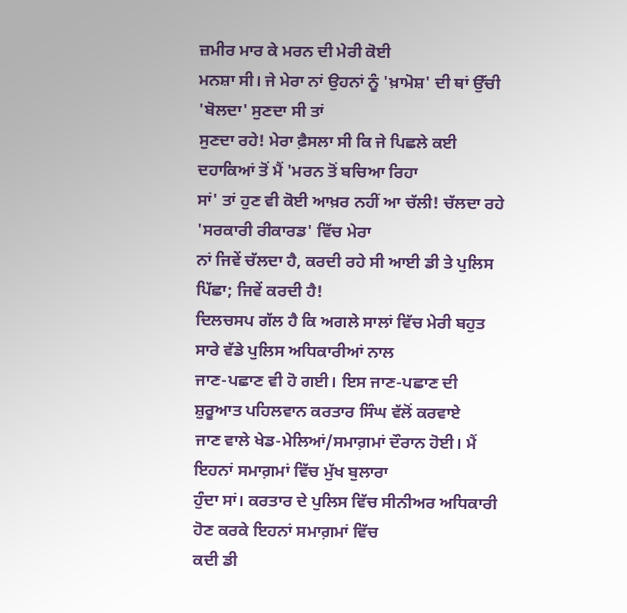ਜ਼ਮੀਰ ਮਾਰ ਕੇ ਮਰਨ ਦੀ ਮੇਰੀ ਕੋਈ
ਮਨਸ਼ਾ ਸੀ। ਜੇ ਮੇਰਾ ਨਾਂ ਉਹਨਾਂ ਨੂੰ 'ਖ਼ਾਮੋਸ਼' ਦੀ ਥਾਂ ਉੱਚੀ 'ਬੋਲਦਾ' ਸੁਣਦਾ ਸੀ ਤਾਂ
ਸੁਣਦਾ ਰਹੇ! ਮੇਰਾ ਫ਼ੈਸਲਾ ਸੀ ਕਿ ਜੇ ਪਿਛਲੇ ਕਈ ਦਹਾਕਿਆਂ ਤੋਂ ਮੈਂ 'ਮਰਨ ਤੋਂ ਬਚਿਆ ਰਿਹਾ
ਸਾਂ' ਤਾਂ ਹੁਣ ਵੀ ਕੋਈ ਆਖ਼ਰ ਨਹੀਂ ਆ ਚੱਲੀ! ਚੱਲਦਾ ਰਹੇ 'ਸਰਕਾਰੀ ਰੀਕਾਰਡ' ਵਿੱਚ ਮੇਰਾ
ਨਾਂ ਜਿਵੇਂ ਚੱਲਦਾ ਹੈ, ਕਰਦੀ ਰਹੇ ਸੀ ਆਈ ਡੀ ਤੇ ਪੁਲਿਸ ਪਿੱਛਾ; ਜਿਵੇਂ ਕਰਦੀ ਹੈ!
ਦਿਲਚਸਪ ਗੱਲ ਹੈ ਕਿ ਅਗਲੇ ਸਾਲਾਂ ਵਿੱਚ ਮੇਰੀ ਬਹੁਤ ਸਾਰੇ ਵੱਡੇ ਪੁਲਿਸ ਅਧਿਕਾਰੀਆਂ ਨਾਲ
ਜਾਣ-ਪਛਾਣ ਵੀ ਹੋ ਗਈ। ਇਸ ਜਾਣ-ਪਛਾਣ ਦੀ ਸ਼ੁਰੂਆਤ ਪਹਿਲਵਾਨ ਕਰਤਾਰ ਸਿੰਘ ਵੱਲੋਂ ਕਰਵਾਏ
ਜਾਣ ਵਾਲੇ ਖੇਡ-ਮੇਲਿਆਂ/ਸਮਾਗ਼ਮਾਂ ਦੌਰਾਨ ਹੋਈ। ਮੈਂ ਇਹਨਾਂ ਸਮਾਗ਼ਮਾਂ ਵਿੱਚ ਮੁੱਖ ਬੁਲਾਰਾ
ਹੁੰਦਾ ਸਾਂ। ਕਰਤਾਰ ਦੇ ਪੁਲਿਸ ਵਿੱਚ ਸੀਨੀਅਰ ਅਧਿਕਾਰੀ ਹੋਣ ਕਰਕੇ ਇਹਨਾਂ ਸਮਾਗ਼ਮਾਂ ਵਿੱਚ
ਕਦੀ ਡੀ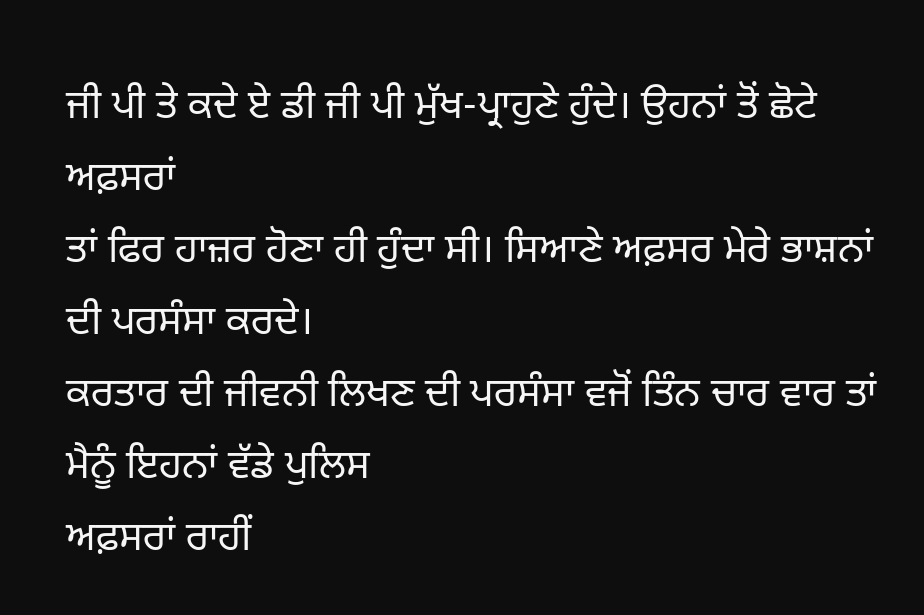ਜੀ ਪੀ ਤੇ ਕਦੇ ਏ ਡੀ ਜੀ ਪੀ ਮੁੱਖ-ਪ੍ਰਾਹੁਣੇ ਹੁੰਦੇ। ਉਹਨਾਂ ਤੋਂ ਛੋਟੇ ਅਫ਼ਸਰਾਂ
ਤਾਂ ਫਿਰ ਹਾਜ਼ਰ ਹੋਣਾ ਹੀ ਹੁੰਦਾ ਸੀ। ਸਿਆਣੇ ਅਫ਼ਸਰ ਮੇਰੇ ਭਾਸ਼ਨਾਂ ਦੀ ਪਰਸੰਸਾ ਕਰਦੇ।
ਕਰਤਾਰ ਦੀ ਜੀਵਨੀ ਲਿਖਣ ਦੀ ਪਰਸੰਸਾ ਵਜੋਂ ਤਿੰਨ ਚਾਰ ਵਾਰ ਤਾਂ ਮੈਨੂੰ ਇਹਨਾਂ ਵੱਡੇ ਪੁਲਿਸ
ਅਫ਼ਸਰਾਂ ਰਾਹੀਂ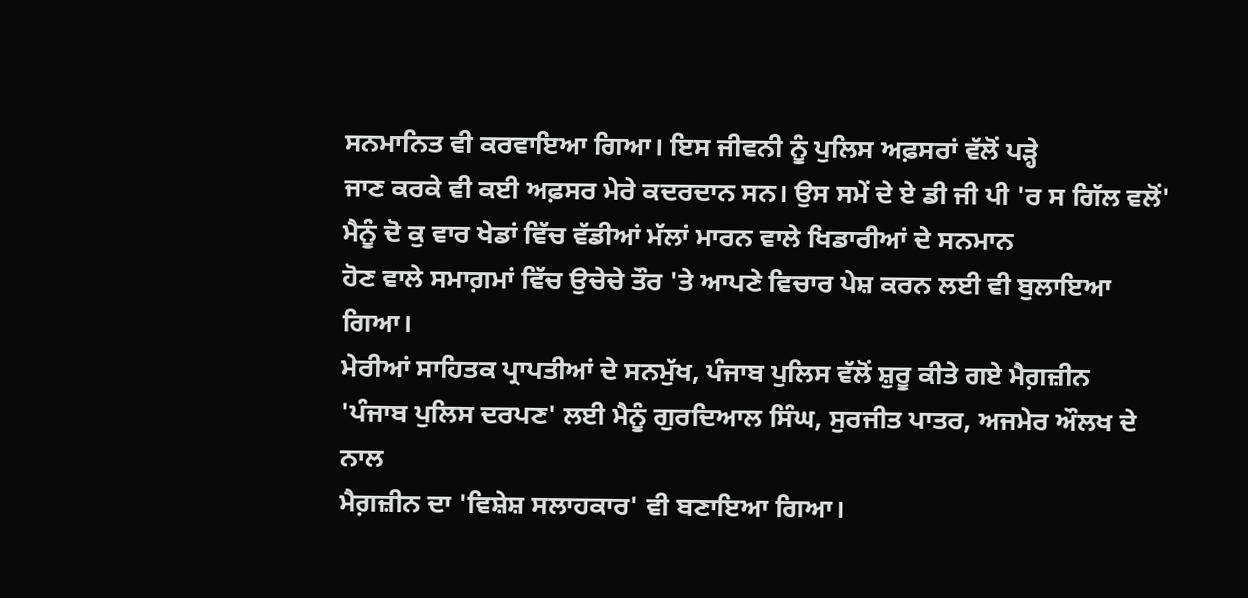ਸਨਮਾਨਿਤ ਵੀ ਕਰਵਾਇਆ ਗਿਆ। ਇਸ ਜੀਵਨੀ ਨੂੰ ਪੁਲਿਸ ਅਫ਼ਸਰਾਂ ਵੱਲੋਂ ਪੜ੍ਹੇ
ਜਾਣ ਕਰਕੇ ਵੀ ਕਈ ਅਫ਼ਸਰ ਮੇਰੇ ਕਦਰਦਾਨ ਸਨ। ਉਸ ਸਮੇਂ ਦੇ ਏ ਡੀ ਜੀ ਪੀ 'ਰ ਸ ਗਿੱਲ ਵਲੋਂ'
ਮੈਨੂੰ ਦੋ ਕੁ ਵਾਰ ਖੇਡਾਂ ਵਿੱਚ ਵੱਡੀਆਂ ਮੱਲਾਂ ਮਾਰਨ ਵਾਲੇ ਖਿਡਾਰੀਆਂ ਦੇ ਸਨਮਾਨ
ਹੋਣ ਵਾਲੇ ਸਮਾਗ਼ਮਾਂ ਵਿੱਚ ਉਚੇਚੇ ਤੌਰ 'ਤੇ ਆਪਣੇ ਵਿਚਾਰ ਪੇਸ਼ ਕਰਨ ਲਈ ਵੀ ਬੁਲਾਇਆ ਗਿਆ।
ਮੇਰੀਆਂ ਸਾਹਿਤਕ ਪ੍ਰਾਪਤੀਆਂ ਦੇ ਸਨਮੁੱਖ, ਪੰਜਾਬ ਪੁਲਿਸ ਵੱਲੋਂ ਸ਼ੁਰੂ ਕੀਤੇ ਗਏ ਮੈਗ਼ਜ਼ੀਨ
'ਪੰਜਾਬ ਪੁਲਿਸ ਦਰਪਣ' ਲਈ ਮੈਨੂੰ ਗੁਰਦਿਆਲ ਸਿੰਘ, ਸੁਰਜੀਤ ਪਾਤਰ, ਅਜਮੇਰ ਔਲਖ ਦੇ ਨਾਲ
ਮੈਗ਼ਜ਼ੀਨ ਦਾ 'ਵਿਸ਼ੇਸ਼ ਸਲਾਹਕਾਰ' ਵੀ ਬਣਾਇਆ ਗਿਆ।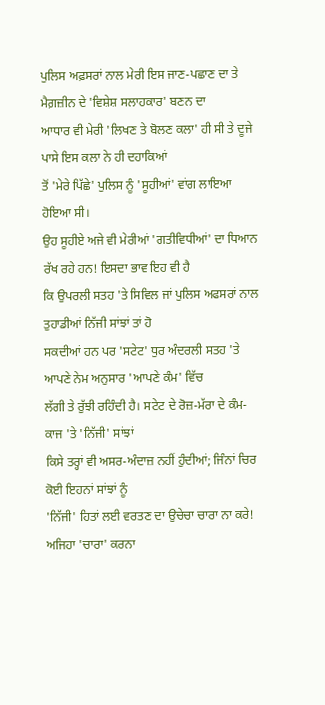ਪੁਲਿਸ ਅਫ਼ਸਰਾਂ ਨਾਲ ਮੇਰੀ ਇਸ ਜਾਣ-ਪਛਾਣ ਦਾ ਤੇ ਮੈਗ਼ਜ਼ੀਨ ਦੇ 'ਵਿਸ਼ੇਸ਼ ਸਲਾਹਕਾਰ' ਬਣਨ ਦਾ
ਆਧਾਰ ਵੀ ਮੇਰੀ 'ਲਿਖਣ ਤੇ ਬੋਲਣ ਕਲਾ' ਹੀ ਸੀ ਤੇ ਦੂਜੇ ਪਾਸੇ ਇਸ ਕਲਾ ਨੇ ਹੀ ਦਹਾਕਿਆਂ
ਤੋਂ 'ਮੇਰੇ ਪਿੱਛੇ' ਪੁਲਿਸ ਨੂੰ 'ਸੂਹੀਆਂ' ਵਾਂਗ ਲਾਇਆ ਹੋਇਆ ਸੀ।
ਉਹ ਸੂਹੀਏ ਅਜੇ ਵੀ ਮੇਰੀਆਂ 'ਗਤੀਵਿਧੀਆਂ' ਦਾ ਧਿਆਨ ਰੱਖ ਰਹੇ ਹਨ! ਇਸਦਾ ਭਾਵ ਇਹ ਵੀ ਹੈ
ਕਿ ਉਪਰਲੀ ਸਤਹ 'ਤੇ ਸਿਵਿਲ ਜਾਂ ਪੁਲਿਸ ਅਫਸਰਾਂ ਨਾਲ ਤੁਹਾਡੀਆਂ ਨਿੱਜੀ ਸਾਂਝਾਂ ਤਾਂ ਹੋ
ਸਕਦੀਆਂ ਹਨ ਪਰ 'ਸਟੇਟ' ਧੁਰ ਅੰਦਰਲੀ ਸਤਹ 'ਤੇ ਆਪਣੇ ਨੇਮ ਅਨੁਸਾਰ 'ਆਪਣੇ ਕੰਮ' ਵਿੱਚ
ਲੱਗੀ ਤੇ ਰੁੱਝੀ ਰਹਿੰਦੀ ਹੈ। ਸਟੇਟ ਦੇ ਰੋਜ਼-ਮੱਰਾ ਦੇ ਕੰਮ-ਕਾਜ 'ਤੇ 'ਨਿੱਜੀ' ਸਾਂਝਾਂ
ਕਿਸੇ ਤਰ੍ਹਾਂ ਵੀ ਅਸਰ-ਅੰਦਾਜ਼ ਨਹੀਂ ਹੁੰਦੀਆਂ; ਜਿੰਨਾਂ ਚਿਰ ਕੋਈ ਇਹਨਾਂ ਸਾਂਝਾਂ ਨੂੰ
'ਨਿੱਜੀ' ਹਿਤਾਂ ਲਈ ਵਰਤਣ ਦਾ ਉਚੇਚਾ ਚਾਰਾ ਨਾ ਕਰੇ! ਅਜਿਹਾ 'ਚਾਰਾ' ਕਰਨਾ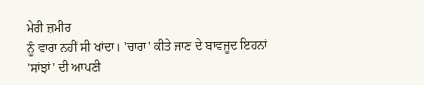ਮੇਰੀ ਜ਼ਮੀਰ
ਨੂੰ ਵਾਰਾ ਨਹੀਂ ਸੀ ਖਾਂਦਾ। 'ਚਾਰਾ' ਕੀਤੇ ਜਾਣ ਦੇ ਬਾਵਜੂਦ ਇਹਨਾਂ 'ਸਾਂਝਾਂ' ਦੀ ਆਪਣੀ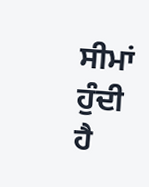ਸੀਮਾਂ ਹੁੰਦੀ ਹੈ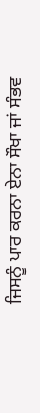ਜਿਸਨੂੰ ਪਾਰ ਕਰਨਾ ਏਨਾ ਸੌਖਾ ਜਾਂ ਸੰਭਵ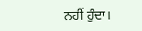ਨਹੀਂ ਹੁੰਦਾ।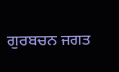ਗੁਰਬਚਨ ਜਗਤ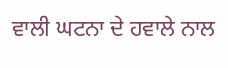ਵਾਲੀ ਘਟਨਾ ਦੇ ਹਵਾਲੇ ਨਾਲ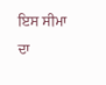ਇਸ ਸੀਮਾ ਦਾ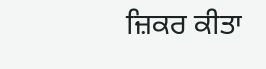ਜ਼ਿਕਰ ਕੀਤਾ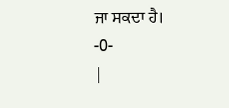ਜਾ ਸਕਦਾ ਹੈ।
-0-
|